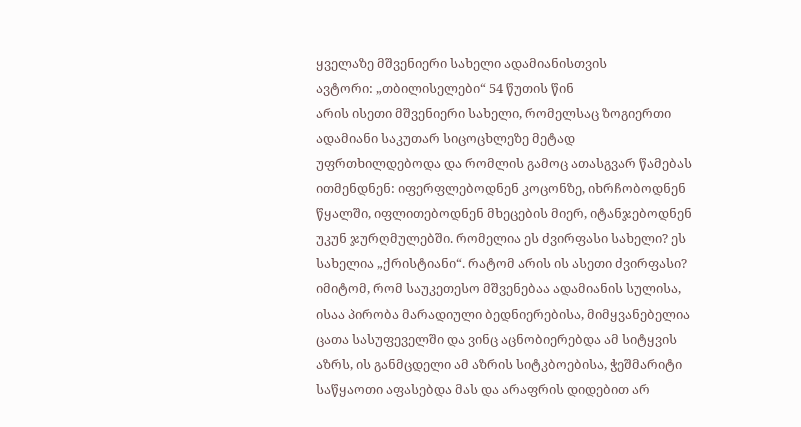ყველაზე მშვენიერი სახელი ადამიანისთვის
ავტორი: „თბილისელები“ 54 წუთის წინ
არის ისეთი მშვენიერი სახელი, რომელსაც ზოგიერთი ადამიანი საკუთარ სიცოცხლეზე მეტად უფრთხილდებოდა და რომლის გამოც ათასგვარ წამებას ითმენდნენ: იფერფლებოდნენ კოცონზე, იხრჩობოდნენ წყალში, იფლითებოდნენ მხეცების მიერ, იტანჯებოდნენ უკუნ ჯურღმულებში. რომელია ეს ძვირფასი სახელი? ეს სახელია „ქრისტიანი“. რატომ არის ის ასეთი ძვირფასი? იმიტომ, რომ საუკეთესო მშვენებაა ადამიანის სულისა, ისაა პირობა მარადიული ბედნიერებისა, მიმყვანებელია ცათა სასუფეველში და ვინც აცნობიერებდა ამ სიტყვის აზრს, ის განმცდელი ამ აზრის სიტკბოებისა, ჭეშმარიტი საწყაოთი აფასებდა მას და არაფრის დიდებით არ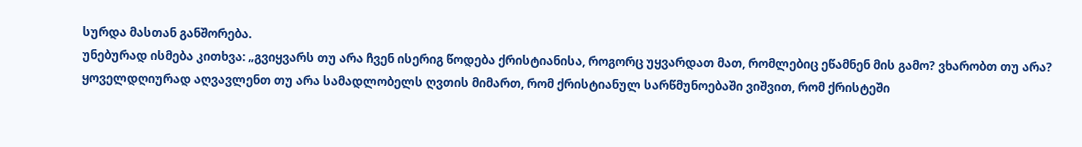სურდა მასთან განშორება.
უნებურად ისმება კითხვა: „გვიყვარს თუ არა ჩვენ ისერიგ წოდება ქრისტიანისა, როგორც უყვარდათ მათ, რომლებიც ეწამნენ მის გამო? ვხარობთ თუ არა? ყოველდღიურად აღვავლენთ თუ არა სამადლობელს ღვთის მიმართ, რომ ქრისტიანულ სარწმუნოებაში ვიშვით, რომ ქრისტეში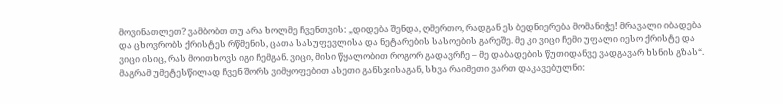მოვინათლეთ? ვამბობთ თუ არა ხოლმე ჩვენთვის: „დიდება შენდა, ღმერთო, რადგან ეს ბედნიერება მომანიჭე! მრავალი იბადება და ცხოვრობს ქრისტეს რწმენის, ცათა სასუფევლისა და ნეტარების სასოების გარეშე. მე კი ვიცი ჩემი უფალი იესო ქრისტე და ვიცი ისიც, რას მოითხოვს იგი ჩემგან. ვიცი, მისი წყალობით როგორ გადავრჩე – მე დაბადების წუთიდანვე ვადგავარ ხსნის გზას“.
მაგრამ უმეტესწილად ჩვენ შორს ვიმყოფებით ასეთი განსჯისაგან, სხვა რაიმეთი ვართ დაკავებულნი: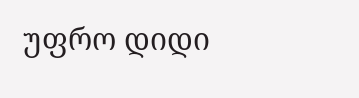უფრო დიდი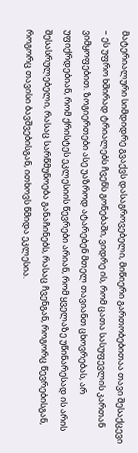მატერიალური სიმდიდრე გვაქვს დასაგროვებელი, მიწიერი გართობებითაა თავი შესაქცევი – ეს უფრო ხშირად ტრიალებს ჩვენს გონებაში, ვიდრე ის, რომ ცათა სასუფევლის კართან ვიმყოფებით. ზოგიერთები ასე უაზროდ ატარებენ მთელ თავიანთ ცხოვრებას, არ უფიქრდებიან, რომ ქრისტეს ეკლესიის წევრები არიან, რომ ყველაზე უწინარესად ის არის შესასრულებელი, რასაც სარწმუნოება განაჩინებს, რასაც ჩვენგან, როგორც წევრებისგან, როგორც თავისი ბავშვებისგან, ითხოვს წმიდა ეკლესია.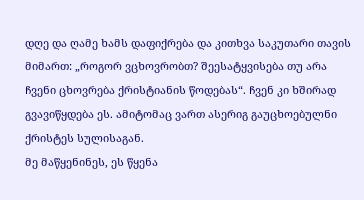დღე და ღამე ხამს დაფიქრება და კითხვა საკუთარი თავის მიმართ: „როგორ ვცხოვრობთ? შეესატყვისება თუ არა ჩვენი ცხოვრება ქრისტიანის წოდებას“. ჩვენ კი ხშირად გვავიწყდება ეს. ამიტომაც ვართ ასერიგ გაუცხოებულნი ქრისტეს სულისაგან.
მე მაწყენინეს, ეს წყენა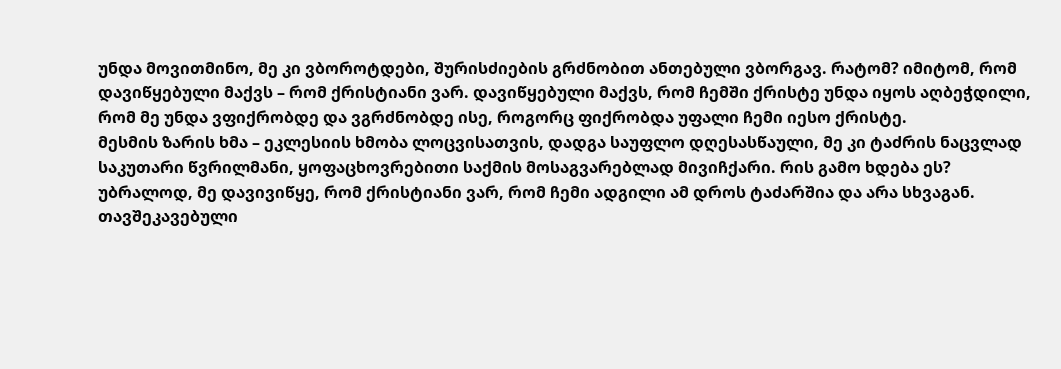უნდა მოვითმინო, მე კი ვბოროტდები, შურისძიების გრძნობით ანთებული ვბორგავ. რატომ? იმიტომ, რომ დავიწყებული მაქვს – რომ ქრისტიანი ვარ. დავიწყებული მაქვს, რომ ჩემში ქრისტე უნდა იყოს აღბეჭდილი, რომ მე უნდა ვფიქრობდე და ვგრძნობდე ისე, როგორც ფიქრობდა უფალი ჩემი იესო ქრისტე.
მესმის ზარის ხმა – ეკლესიის ხმობა ლოცვისათვის, დადგა საუფლო დღესასწაული, მე კი ტაძრის ნაცვლად საკუთარი წვრილმანი, ყოფაცხოვრებითი საქმის მოსაგვარებლად მივიჩქარი. რის გამო ხდება ეს? უბრალოდ, მე დავივიწყე, რომ ქრისტიანი ვარ, რომ ჩემი ადგილი ამ დროს ტაძარშია და არა სხვაგან.
თავშეკავებული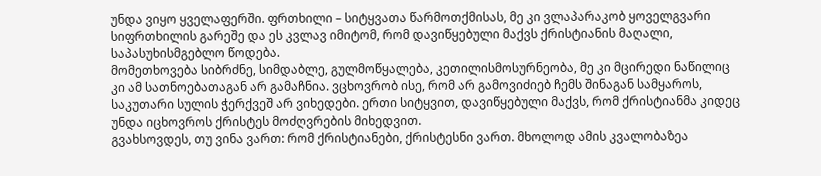უნდა ვიყო ყველაფერში. ფრთხილი – სიტყვათა წარმოთქმისას, მე კი ვლაპარაკობ ყოველგვარი სიფრთხილის გარეშე და ეს კვლავ იმიტომ, რომ დავიწყებული მაქვს ქრისტიანის მაღალი, საპასუხისმგებლო წოდება.
მომეთხოვება სიბრძნე, სიმდაბლე, გულმოწყალება, კეთილისმოსურნეობა, მე კი მცირედი ნაწილიც კი ამ სათნოებათაგან არ გამაჩნია. ვცხოვრობ ისე, რომ არ გამოვიძიებ ჩემს შინაგან სამყაროს, საკუთარი სულის ჭერქვეშ არ ვიხედები. ერთი სიტყვით, დავიწყებული მაქვს, რომ ქრისტიანმა კიდეც უნდა იცხოვროს ქრისტეს მოძღვრების მიხედვით.
გვახსოვდეს, თუ ვინა ვართ: რომ ქრისტიანები, ქრისტესნი ვართ. მხოლოდ ამის კვალობაზეა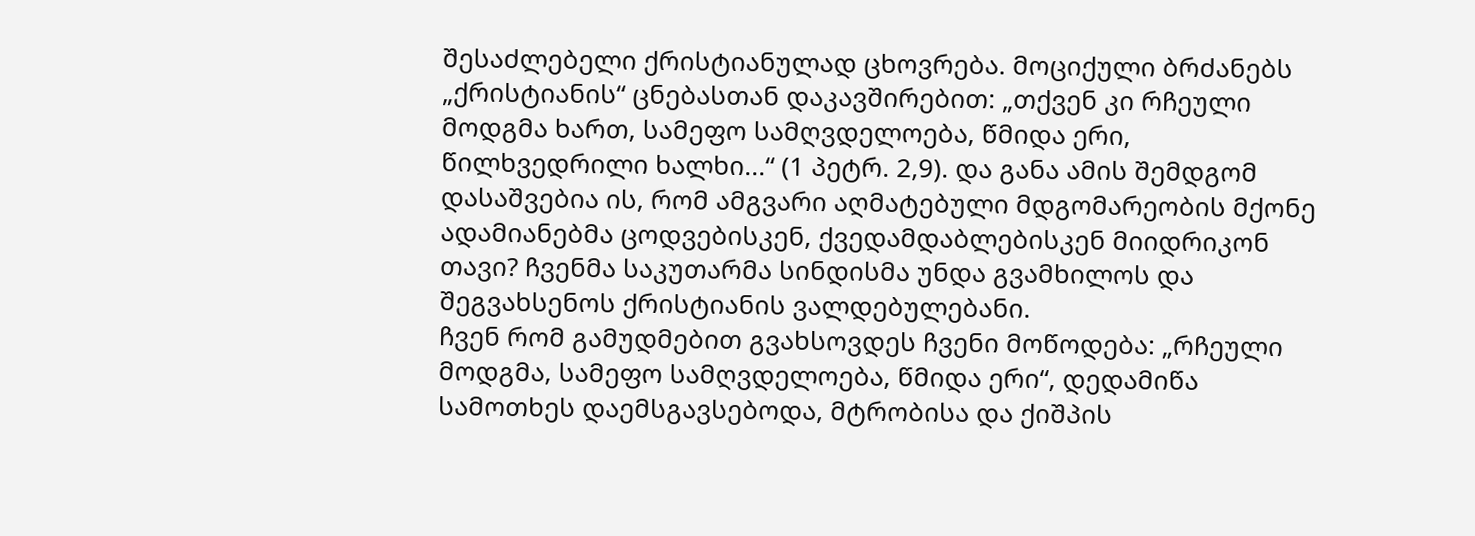შესაძლებელი ქრისტიანულად ცხოვრება. მოციქული ბრძანებს „ქრისტიანის“ ცნებასთან დაკავშირებით: „თქვენ კი რჩეული მოდგმა ხართ, სამეფო სამღვდელოება, წმიდა ერი, წილხვედრილი ხალხი...“ (1 პეტრ. 2,9). და განა ამის შემდგომ დასაშვებია ის, რომ ამგვარი აღმატებული მდგომარეობის მქონე ადამიანებმა ცოდვებისკენ, ქვედამდაბლებისკენ მიიდრიკონ თავი? ჩვენმა საკუთარმა სინდისმა უნდა გვამხილოს და შეგვახსენოს ქრისტიანის ვალდებულებანი.
ჩვენ რომ გამუდმებით გვახსოვდეს ჩვენი მოწოდება: „რჩეული მოდგმა, სამეფო სამღვდელოება, წმიდა ერი“, დედამიწა სამოთხეს დაემსგავსებოდა, მტრობისა და ქიშპის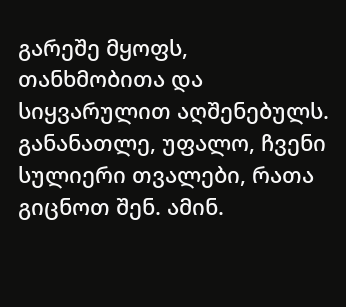გარეშე მყოფს, თანხმობითა და სიყვარულით აღშენებულს.
განანათლე, უფალო, ჩვენი სულიერი თვალები, რათა გიცნოთ შენ. ამინ.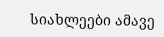სიახლეები ამავე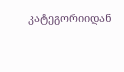კატეგორიიდან